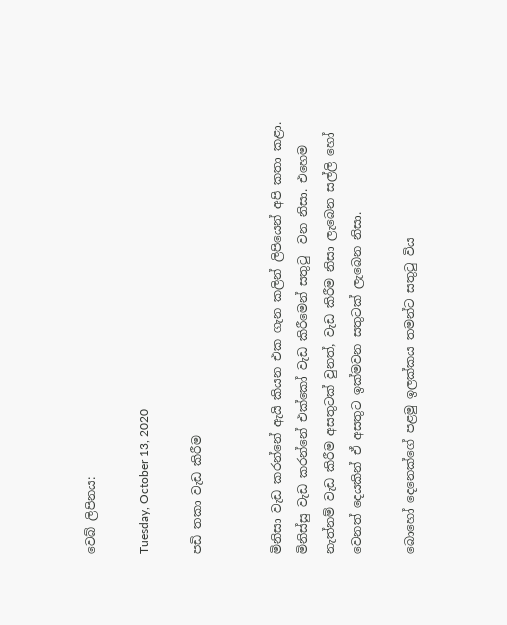වෙබ් ලිපිනය:

Tuesday, October 13, 2020

පඩි තකා වැඩ කිරීම


මිනිසා වැඩ කරන්නේ ඇයි කියන එක ගැන කලින් ලිපියෙන් අපි කතා කළා. මිනිස්සු වැඩ කරන්නේ එක්කෝ වැඩ කිරීමෙන් සතුටු  වන නිසා. එහෙම නැත්නම් වැඩ කිරීම අසතුටක් වුනත්, වැඩ කිරීම නිසා ලැබෙන සල්ලි හෝ වෙනත් දෙයකින් ඒ අසතුට ඉක්මවන සතුටක් ලැබෙන නිසා.

බොහෝ දෙනෙක්ගේ පළමු ඉලක්කය තමන්ට සතුටු විය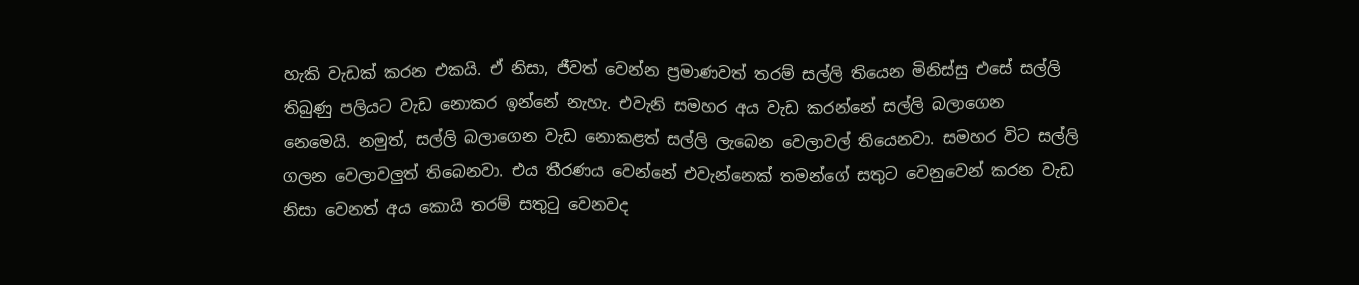හැකි වැඩක් කරන එකයි. ඒ නිසා, ජීවත් වෙන්න ප්‍රමාණවත් තරම් සල්ලි තියෙන මිනිස්සු එසේ සල්ලි තිබුණු පලියට වැඩ නොකර ඉන්නේ නැහැ. එවැනි සමහර අය වැඩ කරන්නේ සල්ලි බලාගෙන නෙමෙයි. නමුත්, සල්ලි බලාගෙන වැඩ නොකළත් සල්ලි ලැබෙන වෙලාවල් තියෙනවා. සමහර විට සල්ලි ගලන වෙලාවලුත් තිබෙනවා. එය තීරණය වෙන්නේ එවැන්නෙක් තමන්ගේ සතුට වෙනුවෙන් කරන වැඩ නිසා වෙනත් අය කොයි තරම් සතුටු වෙනවද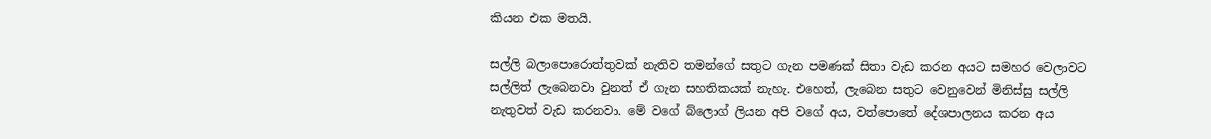කියන එක මතයි.

සල්ලි බලාපොරොත්තුවක් නැතිව තමන්ගේ සතුට ගැන පමණක් සිතා වැඩ කරන අයට සමහර වෙලාවට සල්ලිත් ලැබෙනවා වුනත් ඒ ගැන සහතිකයක් නැහැ. එහෙත්, ලැබෙන සතුට වෙනුවෙන් මිනිස්සු සල්ලි නැතුවත් වැඩ කරනවා. මේ වගේ බ්ලොග් ලියන අපි වගේ අය, වත්පොතේ දේශපාලනය කරන අය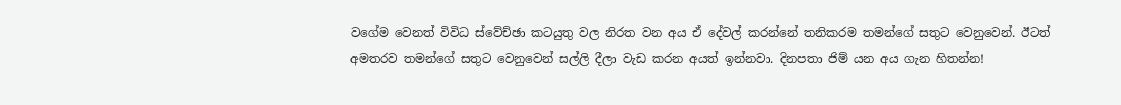වගේම වෙනත් විවිධ ස්වේච්ඡා කටයුතු වල නිරත වන අය ඒ දේවල් කරන්නේ තනිකරම තමන්ගේ සතුට වෙනුවෙන්. ඊටත් අමතරව තමන්ගේ සතුට වෙනුවෙන් සල්ලි දීලා වැඩ කරන අයත් ඉන්නවා. දිනපතා ජිම් යන අය ගැන හිතන්න!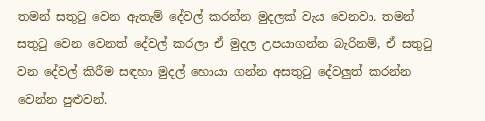තමන් සතුටු වෙන ඇතැම් දේවල් කරන්න මුදලක් වැය වෙනවා. තමන් සතුටු වෙන වෙනත් දේවල් කරලා ඒ මුදල උපයාගන්න බැරිනම්, ඒ සතුටු වන දේවල් කිරීම සඳහා මුදල් හොයා ගන්න අසතුටු දේවලුත් කරන්න වෙන්න පුළුවන්.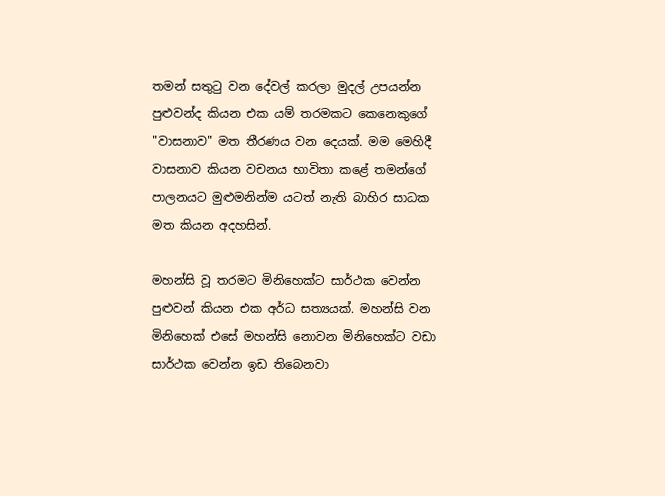තමන් සතුටු වන දේවල් කරලා මුදල් උපයන්න පුළුවන්ද කියන එක යම් තරමකට කෙනෙකුගේ "වාසනාව" මත තීරණය වන දෙයක්. මම මෙහිදී වාසනාව කියන වචනය භාවිතා කළේ තමන්ගේ පාලනයට මුළුමනින්ම යටත් නැති බාහිර සාධක මත කියන අදහසින්.

මහන්සි වූ තරමට මිනිහෙක්ට සාර්ථක වෙන්න පුළුවන් කියන එක අර්ධ සත්‍යයක්. මහන්සි වන මිනිහෙක් එසේ මහන්සි නොවන මිනිහෙක්ට වඩා සාර්ථක වෙන්න ඉඩ තිබෙනවා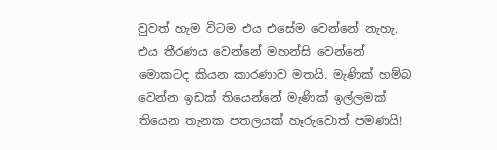වුවත් හැම විටම එය එසේම වෙන්නේ නැහැ. එය තීරණය වෙන්නේ මහන්සි වෙන්නේ මොකටද කියන කාරණාව මතයි. මැණික් හම්බ වෙන්න ඉඩක් තියෙන්නේ මැණික් ඉල්ලමක් තියෙන තැනක පතලයක් හෑරුවොත් පමණයි!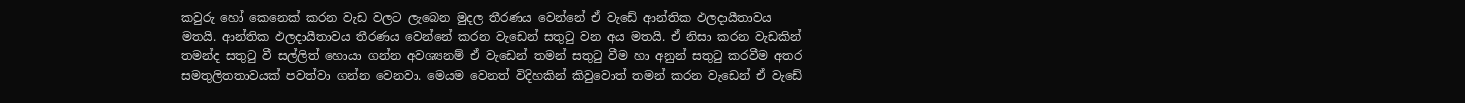කවුරු හෝ කෙනෙක් කරන වැඩ වලට ලැබෙන මුදල තීරණය වෙන්නේ ඒ වැඩේ ආන්තික ඵලදායීතාවය මතයි. ආන්තික ඵලදායීතාවය තීරණය වෙන්නේ කරන වැඩෙන් සතුටු වන අය මතයි. ඒ නිසා කරන වැඩකින් තමන්ද සතුටු වී සල්ලිත් හොයා ගන්න අවශ්‍යනම් ඒ වැඩෙන් තමන් සතුටු වීම හා අනුන් සතුටු කරවීම අතර සමතුලිතතාවයක් පවත්වා ගන්න වෙනවා. මෙයම වෙනත් විදිහකින් කිවුවොත් තමන් කරන වැඩෙන් ඒ වැඩේ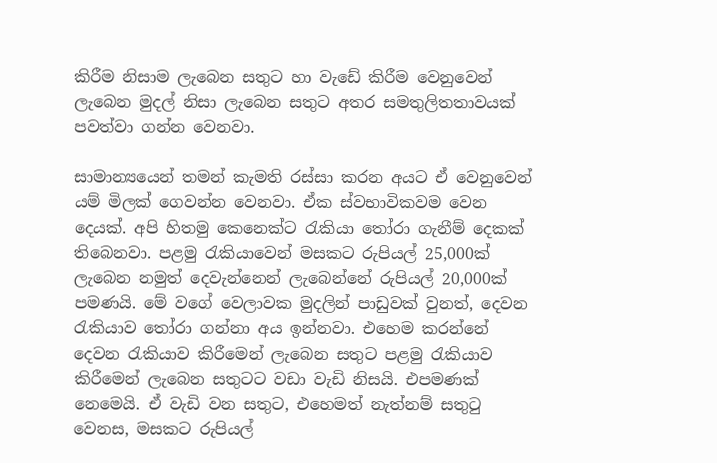කිරීම නිසාම ලැබෙන සතුට හා වැඩේ කිරීම වෙනුවෙන් ලැබෙන මුදල් නිසා ලැබෙන සතුට අතර සමතුලිතතාවයක් පවත්වා ගන්න වෙනවා.

සාමාන්‍යයෙන් තමන් කැමති රස්සා කරන අයට ඒ වෙනුවෙන් යම් මිලක් ගෙවන්න වෙනවා. ඒක ස්වභාවිකවම වෙන දෙයක්. අපි හිතමු කෙනෙක්ට රැකියා තෝරා ගැනීම් දෙකක් තිබෙනවා. පළමු රැකියාවෙන් මසකට රුපියල් 25,000ක් ලැබෙන නමුත් දෙවැන්නෙන් ලැබෙන්නේ රුපියල් 20,000ක් පමණයි. මේ වගේ වෙලාවක මුදලින් පාඩුවක් වුනත්, දෙවන රැකියාව තෝරා ගන්නා අය ඉන්නවා. එහෙම කරන්නේ දෙවන රැකියාව කිරීමෙන් ලැබෙන සතුට පළමු රැකියාව කිරීමෙන් ලැබෙන සතුටට වඩා වැඩි නිසයි. එපමණක් නෙමෙයි. ඒ වැඩි වන සතුට, එහෙමත් නැත්නම් සතුටු වෙනස, මසකට රුපියල්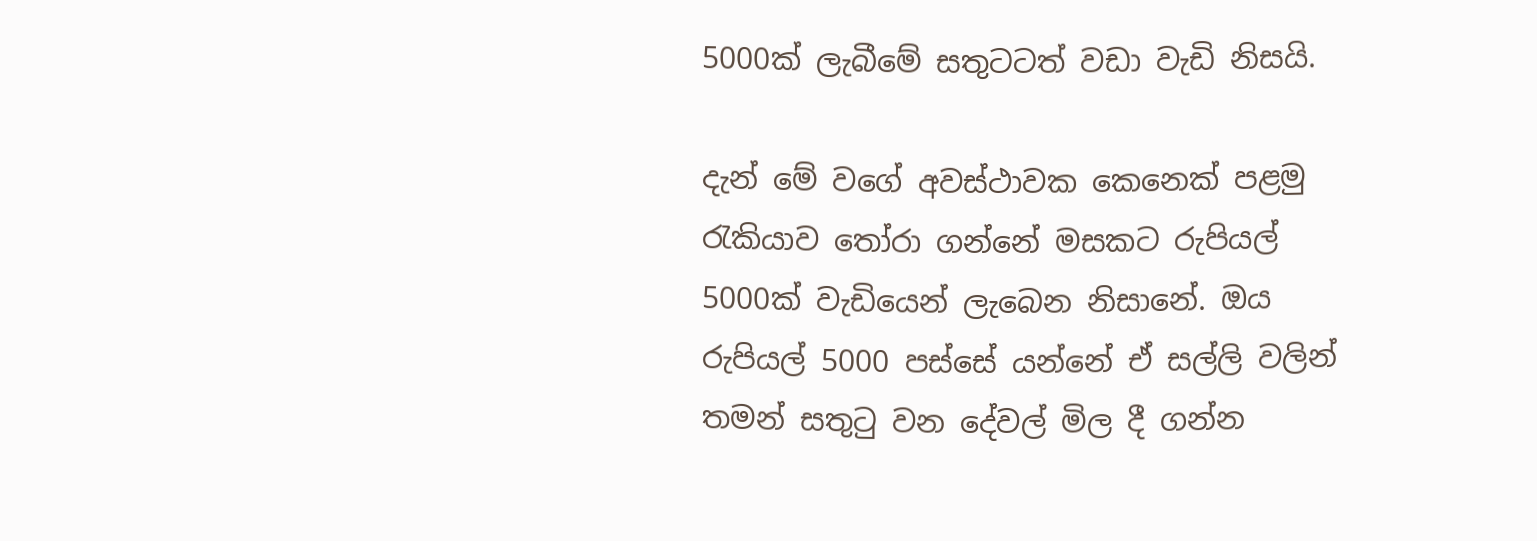5000ක් ලැබීමේ සතුටටත් වඩා වැඩි නිසයි.

දැන් මේ වගේ අවස්ථාවක කෙනෙක් පළමු රැකියාව තෝරා ගන්නේ මසකට රුපියල් 5000ක් වැඩියෙන් ලැබෙන නිසානේ. ඔය රුපියල් 5000 පස්සේ යන්නේ ඒ සල්ලි වලින් තමන් සතුටු වන දේවල් මිල දී ගන්න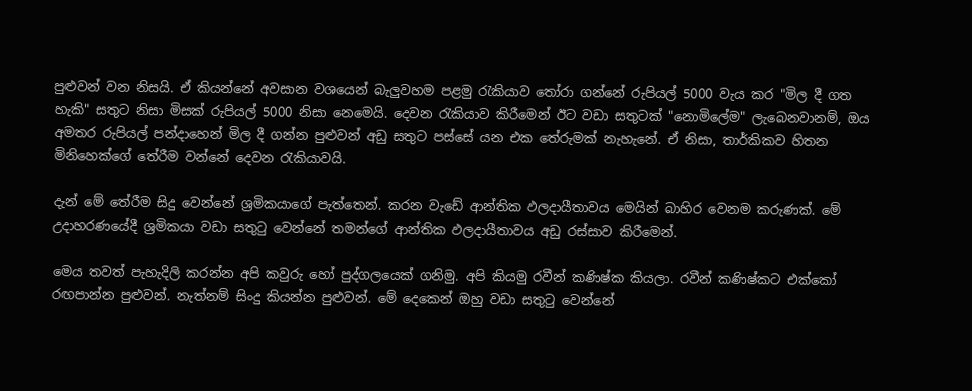පුළුවන් වන නිසයි. ඒ කියන්නේ අවසාන වශයෙන් බැලුවහම පළමු රැකියාව තෝරා ගන්නේ රුපියල් 5000 වැය කර "මිල දී ගත හැකි" සතුට නිසා මිසක් රුපියල් 5000 නිසා නෙමෙයි. දෙවන රැකියාව කිරීමෙන් ඊට වඩා සතුටක් "නොමිලේම" ලැබෙනවානම්, ඔය අමතර රුපියල් පන්දාහෙන් මිල දී ගන්න පුළුවන් අඩු සතුට පස්සේ යන එක තේරුමක් නැහැනේ. ඒ නිසා, තාර්කිකව හිතන මිනිහෙක්ගේ තේරීම වන්නේ දෙවන රැකියාවයි.

දැන් මේ තේරීම සිදු වෙන්නේ ශ්‍රමිකයාගේ පැත්තෙන්. කරන වැඩේ ආන්තික ඵලදායීතාවය මෙයින් බාහිර වෙනම කරුණක්‌. මේ උදාහරණයේදී ශ්‍රමිකයා වඩා සතුටු වෙන්නේ තමන්ගේ ආන්තික ඵලදායීතාවය අඩු රස්සාව කිරීමෙන්.

මෙය තවත් පැහැදිලි කරන්න අපි කවුරු හෝ පුද්ගලයෙක් ගනිමු. අපි කියමු රවීන් කණිෂ්ක කියලා. රවීන් කණිෂ්කට එක්කෝ රඟපාන්න පුළුවන්. නැත්නම් සිංදු කියන්න පුළුවන්. මේ දෙකෙන් ඔහු වඩා සතුටු වෙන්නේ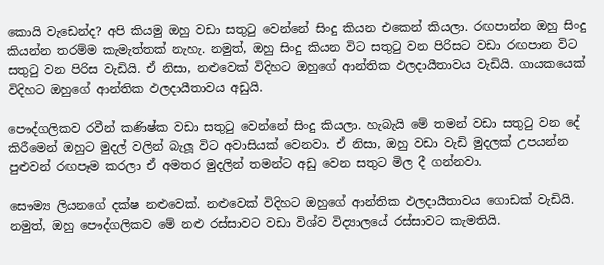කොයි වැඩෙන්ද? අපි කියමු ඔහු වඩා සතුටු වෙන්නේ සිංදු කියන එකෙන් කියලා. රඟපාන්න ඔහු සිංදු කියන්න තරම්ම කැමැත්තක් නැහැ. නමුත්, ඔහු සිංදු කියන විට සතුටු වන පිරිසට වඩා රඟපාන විට සතුටු වන පිරිස වැඩියි. ඒ නිසා, නළුවෙක් විදිහට ඔහුගේ ආන්තික ඵලදායීතාවය වැඩියි. ගායකයෙක් විදිහට ඔහුගේ ආන්තික ඵලදායීතාවය අඩුයි.

පෞද්ගලිකව රවීන් කණිෂ්ක වඩා සතුටු වෙන්නේ සිංදු කියලා. හැබැයි මේ තමන් වඩා සතුටු වන දේ කිරීමෙන් ඔහුට මුදල් වලින් බැලූ විට අවාසියක් වෙනවා. ඒ නිසා, ඔහු වඩා වැඩි මුදලක් උපයන්න පුළුවන් රඟපෑම කරලා ඒ අමතර මුදලින් තමන්ට අඩු වෙන සතුට මිල දී ගන්නවා.

සෞම්‍ය ලියනගේ දක්ෂ නළුවෙක්. නළුවෙක් විදිහට ඔහුගේ ආන්තික ඵලදායීතාවය ගොඩක් වැඩියි. නමුත්, ඔහු පෞද්ගලිකව මේ නළු රස්සාවට වඩා විශ්ව විද්‍යාලයේ රස්සාවට කැමතියි.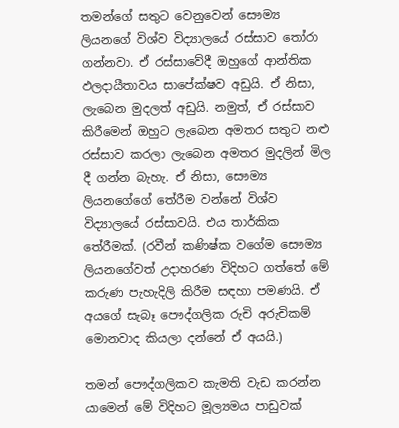තමන්ගේ සතුට වෙනුවෙන් සෞම්‍ය ලියනගේ විශ්ව විද්‍යාලයේ රස්සාව තෝරා ගන්නවා. ඒ රස්සාවේදී ඔහුගේ ආන්තික ඵලදායීතාවය සාපේක්ෂව අඩුයි. ඒ නිසා, ලැබෙන මුදලත් අඩුයි. නමුත්, ඒ රස්සාව කිරීමෙන් ඔහුට ලැබෙන අමතර සතුට නළු රස්සාව කරලා ලැබෙන අමතර මුදලින් මිල දී ගන්න බැහැ. ඒ නිසා, සෞම්‍ය ලියනගේගේ තේරීම වන්නේ විශ්ව විද්‍යාලයේ රස්සාවයි. එය තාර්කික තේරීමක්. (රවීන් කණිෂ්ක වගේම සෞම්‍ය ලියනගේවත් උදාහරණ විදිහට ගත්තේ මේ කරුණ පැහැදිලි කිරීම සඳහා පමණයි. ඒ අයගේ සැබෑ පෞද්ගලික රුචි අරුචිකම් මොනවාද කියලා දන්නේ ඒ අයයි.)

තමන් පෞද්ගලිකව කැමති වැඩ කරන්න යාමෙන් මේ විදිහට මූල්‍යමය පාඩුවක්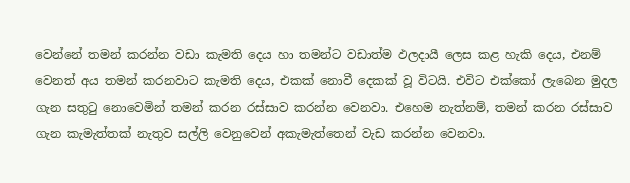වෙන්නේ තමන් කරන්න වඩා කැමති දෙය හා තමන්ට වඩාත්ම ඵලදායී ලෙස කළ හැකි දෙය, එනම් වෙනත් අය තමන් කරනවාට කැමති දෙය, එකක් නොවී දෙකක් වූ විටයි. එවිට එක්කෝ ලැබෙන මුදල ගැන සතුටු නොවෙමින් තමන් කරන රස්සාව කරන්න වෙනවා. එහෙම නැත්නම්, තමන් කරන රස්සාව ගැන කැමැත්තක් නැතුව සල්ලි වෙනුවෙන් අකැමැත්තෙන් වැඩ කරන්න වෙනවා.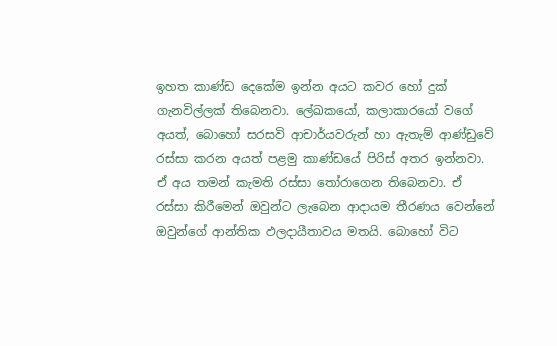ඉහත කාණ්ඩ දෙකේම ඉන්න අයට කවර හෝ දුක් ගැනවිල්ලක් තිබෙනවා. ලේඛකයෝ, කලාකාරයෝ වගේ අයත්, බොහෝ සරසවි ආචාර්යවරුන් හා ඇතැම් ආණ්ඩුවේ රස්සා කරන අයත් පළමු කාණ්ඩයේ පිරිස් අතර ඉන්නවා. ඒ අය තමන් කැමති රස්සා තෝරාගෙන තිබෙනවා. ඒ රස්සා කිරීමෙන් ඔවුන්ට ලැබෙන ආදායම තීරණය වෙන්නේ ඔවුන්ගේ ආන්තික ඵලදායීතාවය මතයි. බොහෝ විට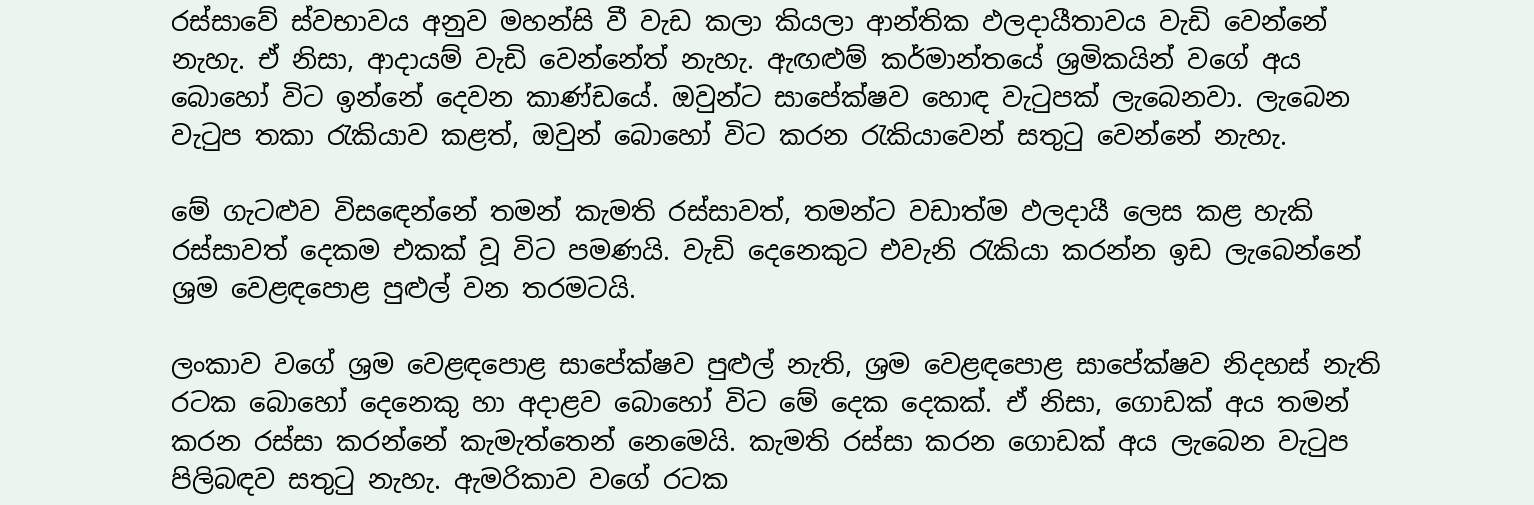රස්සාවේ ස්වභාවය අනුව මහන්සි වී වැඩ කලා කියලා ආන්තික ඵලදායීතාවය වැඩි වෙන්නේ නැහැ. ඒ නිසා, ආදායම් වැඩි වෙන්නේත් නැහැ. ඇඟළුම් කර්මාන්තයේ ශ්‍රමිකයින් වගේ අය බොහෝ විට ඉන්නේ දෙවන කාණ්ඩයේ. ඔවුන්ට සාපේක්ෂව හොඳ වැටුපක් ලැබෙනවා. ලැබෙන වැටුප තකා රැකියාව කළත්, ඔවුන් බොහෝ විට කරන රැකියාවෙන් සතුටු වෙන්නේ නැහැ.

මේ ගැටළුව විසඳෙන්නේ තමන් කැමති රස්සාවත්, තමන්ට වඩාත්ම ඵලදායී ලෙස කළ හැකි රස්සාවත් දෙකම එකක් වූ විට පමණයි. වැඩි දෙනෙකුට එවැනි රැකියා කරන්න ඉඩ ලැබෙන්නේ ශ්‍රම වෙළඳපොළ පුළුල් වන තරමටයි.

ලංකාව වගේ ශ්‍රම වෙළඳපොළ සාපේක්ෂව පුළුල් නැති, ශ්‍රම වෙළඳපොළ සාපේක්ෂව නිදහස් නැති රටක බොහෝ දෙනෙකු හා අදාළව බොහෝ විට මේ දෙක දෙකක්. ඒ නිසා, ගොඩක් අය තමන් කරන රස්සා කරන්නේ කැමැත්තෙන් නෙමෙයි. කැමති රස්සා කරන ගොඩක් අය ලැබෙන වැටුප පිලිබඳව සතුටු නැහැ. ඇමරිකාව වගේ රටක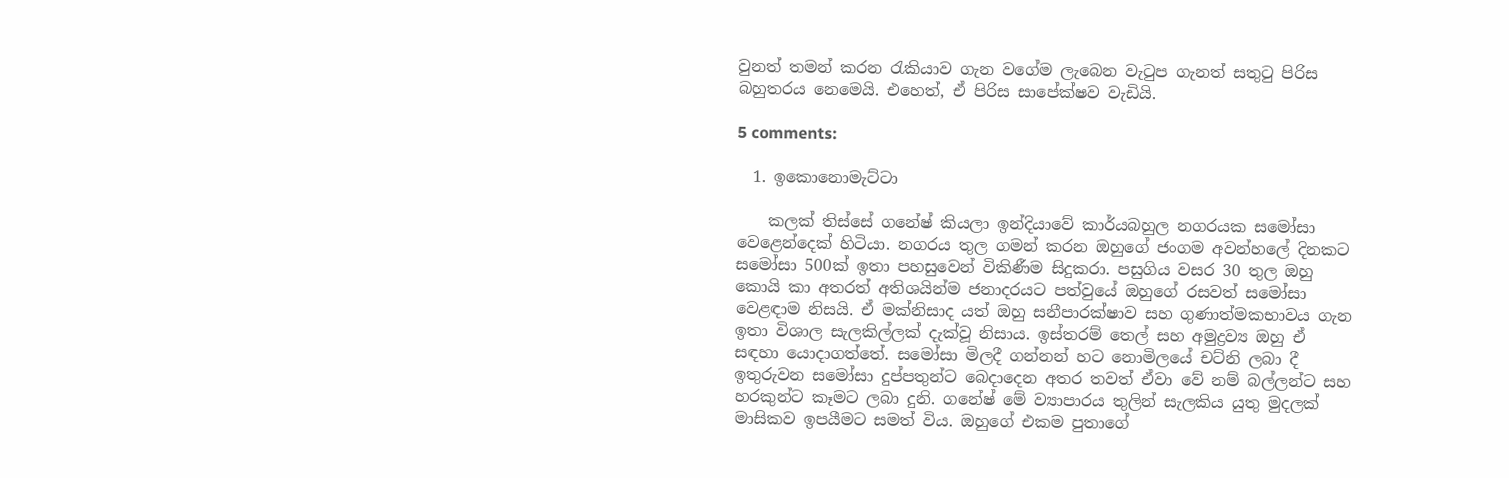වුනත් තමන් කරන රැකියාව ගැන වගේම ලැබෙන වැටුප ගැනත් සතුටු පිරිස බහුතරය නෙමෙයි. එහෙත්, ඒ පිරිස සාපේක්ෂව වැඩියි.

5 comments:

  1. ඉකොනොමැට්ටා

    කලක් තිස්සේ ගනේෂ් කියලා ඉන්දියාවේ කාර්යබහුල නගරයක සමෝසා වෙළෙන්දෙක් හිටියා. නගරය තුල ගමන් කරන ඔහුගේ ජංගම අවන්හලේ දිනකට සමෝසා 500ක් ඉතා පහසුවෙන් විකිණීම සිදුකරා. පසුගිය වසර 30 තුල ඔහු කොයි කා අතරත් අතිශයින්ම ජනාදරයට පත්වුයේ ඔහුගේ රසවත් සමෝසා වෙළඳාම නිසයි. ඒ මක්නිසාද යත් ඔහු සනීපාරක්ෂාව සහ ගුණාත්මකභාවය ගැන ඉතා විශාල සැලකිල්ලක් දැක්වූ නිසාය. ඉස්තරම් තෙල් සහ අමුද්‍රව්‍ය ඔහු ඒ සඳහා යොදාගත්තේ. සමෝසා මිලදී ගන්නන් හට නොමිලයේ චට්නි ලබා දී ඉතුරුවන සමෝසා දුප්පතුන්ට බෙදාදෙන අතර තවත් ඒවා වේ නම් බල්ලන්ට සහ හරකුන්ට කෑමට ලබා දුනි. ගනේෂ් මේ ව්‍යාපාරය තුලින් සැලකිය යුතු මුදලක් මාසිකව ඉපයීමට සමත් විය. ඔහුගේ එකම පුතාගේ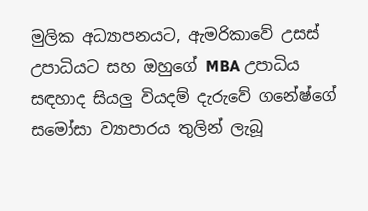මුලික අධ්‍යාපනයට, ඇමරිකාවේ උසස් උපාධියට සහ ඔහුගේ MBA උපාධිය සඳහාද සියලු වියදම් දැරුවේ ගනේෂ්ගේ සමෝසා ව්‍යාපාරය තුලින් ලැබූ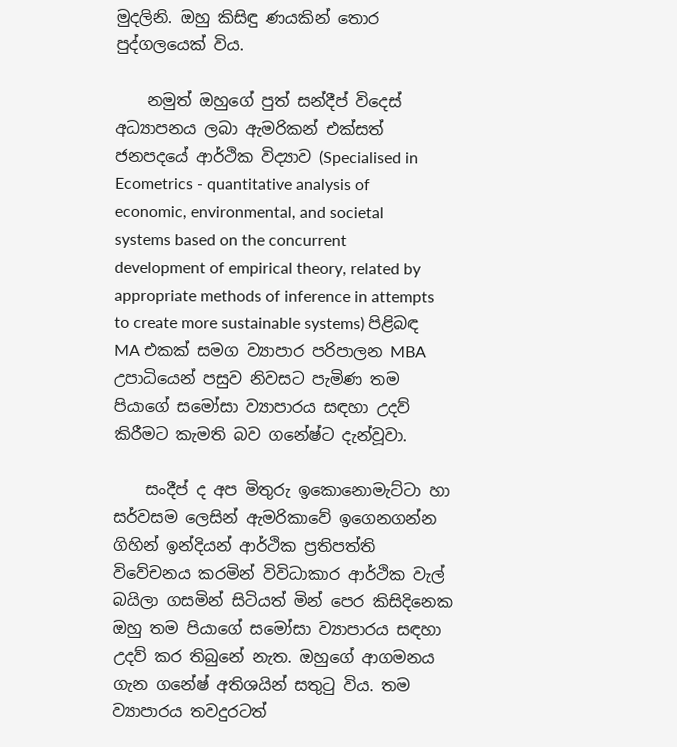මුදලිනි. ඔහු කිසිඳු ණයකින් තොර පුද්ගලයෙක් විය.

    නමුත් ඔහුගේ පුත් සන්දීප් විදෙස් අධ්‍යාපනය ලබා ඇමරිකන් එක්සත් ජනපදයේ ආර්ථික විද්‍යාව (Specialised in Ecometrics - quantitative analysis of economic, environmental, and societal systems based on the concurrent development of empirical theory, related by appropriate methods of inference in attempts to create more sustainable systems) පිළිබඳ MA එකක් සමග ව්‍යාපාර පරිපාලන MBA උපාධියෙන් පසුව නිවසට පැමිණ තම පියාගේ සමෝසා ව්‍යාපාරය සඳහා උදව් කිරීමට කැමති බව ගනේෂ්ට දැන්වූවා.

    සංදීප් ද අප මිතුරු ඉකොනොමැට්ටා හා සර්වසම ලෙසින් ඇමරිකාවේ ඉගෙනගන්න ගිහින් ඉන්දියන් ආර්ථික ප්‍රතිපත්ති විවේචනය කරමින් විවිධාකාර ආර්ථික වැල් බයිලා ගසමින් සිටියත් මින් පෙර කිසිදිනෙක ඔහු තම පියාගේ සමෝසා ව්‍යාපාරය සඳහා උදව් කර තිබුනේ නැත. ඔහුගේ ආගමනය ගැන ගනේෂ් අතිශයින් සතුටු විය. තම ව්‍යාපාරය තවදුරටත්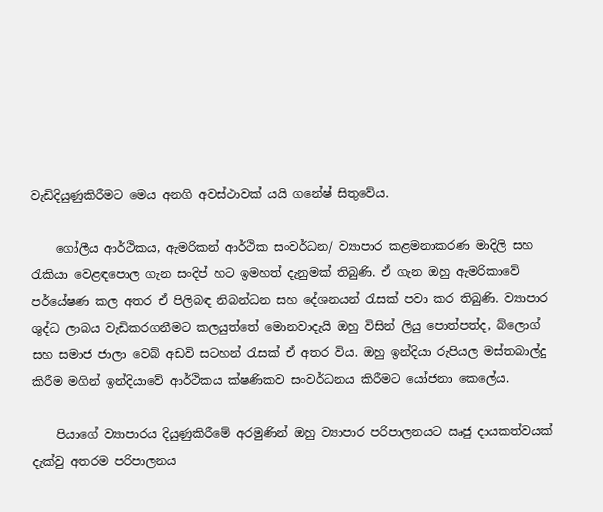වැඩිදියුණුකිරීමට මෙය අනගි අවස්ථාවක් යයි ගනේෂ් සිතුවේය.

    ගෝලීය ආර්ථිකය, ඇමරිකන් ආර්ථික සංවර්ධන/ ව්‍යාපාර කළමනාකරණ මාදිලි සහ රැකියා වෙළඳපොල ගැන සංදිප් හට ඉමහත් දැනුමක් තිබුණි. ඒ ගැන ඔහු ඇමරිකාවේ පර්යේෂණ කල අතර ඒ පිලිබඳ නිබන්ධන සහ දේශනයන් රැසක් පවා කර තිබුණි. ව්‍යාපාර ශුද්ධ ලාබය වැඩිකරගනීමට කලයුත්තේ මොනවාදැයි ඔහු විසින් ලියු පොත්පත්ද, බ්ලොග් සහ සමාජ ජාලා වෙබ් අඩවි සටහන් රැසක් ඒ අතර විය. ඔහු ඉන්දියා රුපියල මස්තබාල්දු කිරීම මගින් ඉන්දියාවේ ආර්ථිකය ක්ෂණිකව සංවර්ධනය කිරීමට යෝජනා කෙලේය.

    පියාගේ ව්‍යාපාරය දියුණුකිරීමේ අරමුණින් ඔහු ව්‍යාපාර පරිපාලනයට ඍජු දායකත්වයක් දැක්වු අතරම පරිපාලනය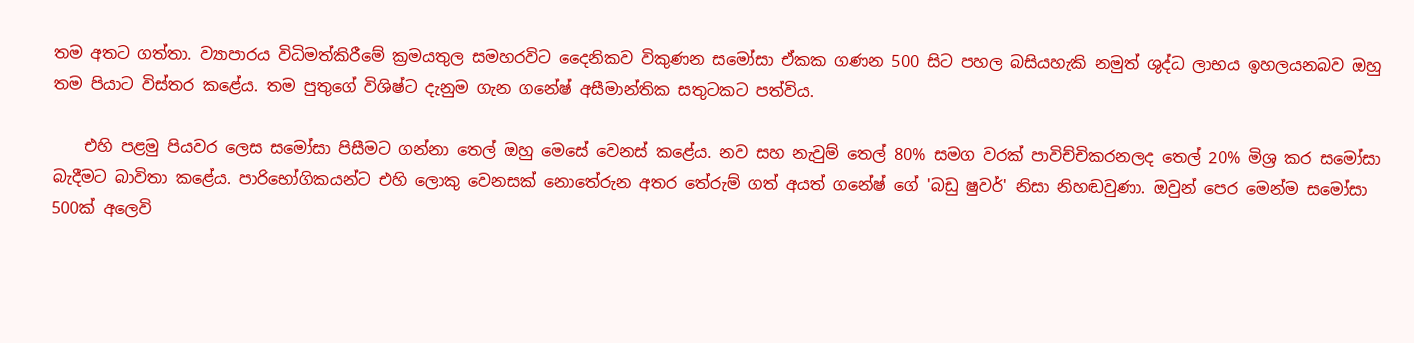තම අතට ගත්තා. ව්‍යාපාරය විධිමත්කිරීමේ ක්‍රමයතුල සමහරවිට දෛනිකව විකුණන සමෝසා ඒකක ගණන 500 සිට පහල බසියහැකි නමුත් ශුද්ධ ලාභය ඉහලයනබව ඔහු තම පියාට විස්තර කළේය. තම පුතුගේ විශිෂ්ට දැනුම ගැන ගනේෂ් අසීමාන්තික සතුටකට පත්විය.

    එහි පළමු පියවර ලෙස සමෝසා පිසීමට ගන්නා තෙල් ඔහු මෙසේ වෙනස් කළේය. නව සහ නැවුම් තෙල් 80% සමග වරක් පාවිච්චිකරනලද තෙල් 20% මිශ්‍ර කර සමෝසා බැදීමට බාවිතා කළේය. පාරිභෝගිකයන්ට එහි ලොකු වෙනසක් නොතේරුන අතර තේරුම් ගත් අයත් ගනේෂ් ගේ 'බඩු ෂුවර්' නිසා නිහඬවුණා. ඔවුන් පෙර මෙන්ම සමෝසා 500ක් අලෙවි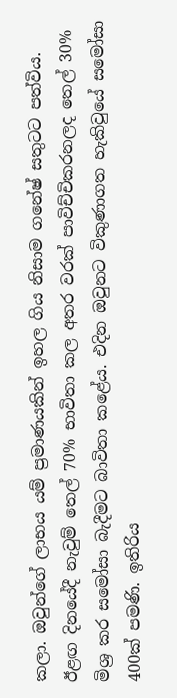කලා. ඔවුන්ගේ ලාභය යම් ප්‍රමාණයකින් ඉහල ගිය නිසාම ගනේෂ් සතුටට පත්විය. ඊළඟ දිනයේදී නැවුම් තෙල් 70% භාවිතා කල අතර වරක් පාවිච්චිකරනලද තෙල් 30% මිශ්‍ර කර සමෝසා බැදීමට බාවිතා කළේය. එදින ඔවුනට විකුණාගත හැකිවුයේ සමෝසා 400ක් පමණි. ඉතිරිය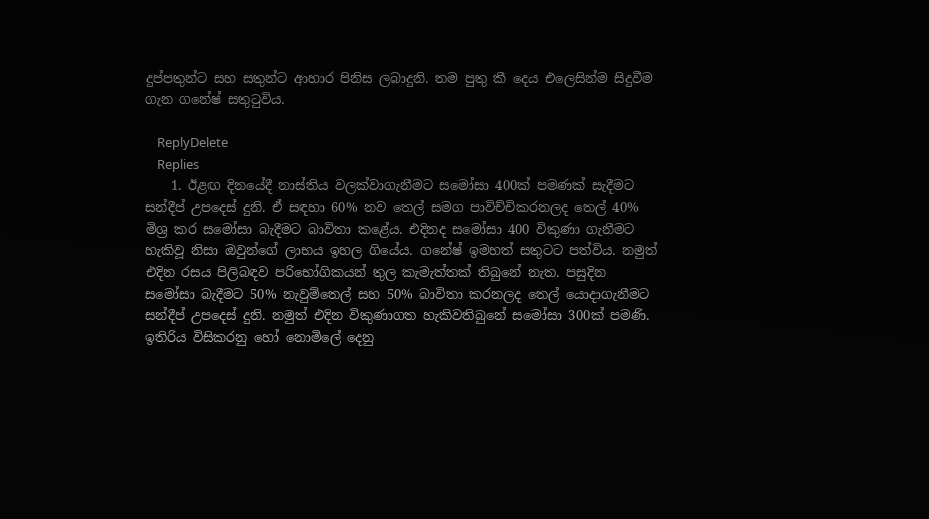දුප්පතුන්ට සහ සතුන්ට ආහාර පිනිස ලබාදුනි. තම පුතු කී දෙය එලෙසින්ම සිදුවීම ගැන ගනේෂ් සතුටුවිය.

    ReplyDelete
    Replies
    1. ඊළඟ දිනයේදී නාස්තිය වලක්වාගැනීමට සමෝසා 400ක් පමණක් සැදීමට සන්දීප් උපදෙස් දුනි. ඒ සඳහා 60% නව තෙල් සමග පාවිච්චිකරනලද තෙල් 40% මිශ්‍ර කර සමෝසා බැදීමට බාවිතා කළේය. එදිනද සමෝසා 400 විකුණා ගැනීමට හැකිවූ නිසා ඔවුන්ගේ ලාභය ඉහල ගියේය. ගනේෂ් ඉමහත් සතුටට පත්විය. නමුත් එදින රසය පිලිබඳව පරිභෝගිකයන් තුල කැමැත්තක් තිබුනේ නැත. පසුදින සමෝසා බැදීමට 50% නැවුම්තෙල් සහ 50% බාවිතා කරනලද තෙල් යොදාගැනීමට සන්දීප් උපදෙස් දුනි. නමුත් එදින විකුණාගත හැකිවතිබුනේ සමෝසා 300ක් පමණි. ඉතිරිය විසිකරනු හෝ නොමිලේ දෙනු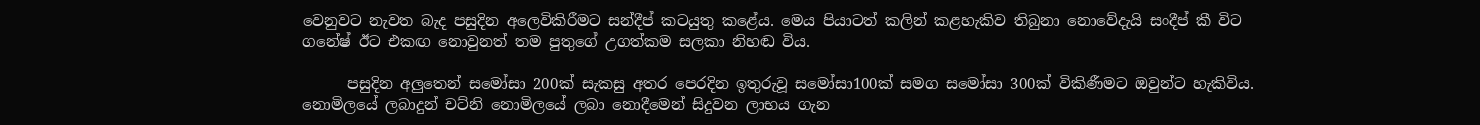වෙනුවට නැවත බැද පසුදින අලෙවිකිරීමට සන්දීප් කටයුතු කළේය. මෙය පියාටත් කලින් කළහැකිව තිබුනා නොවේදැයි සංදීප් කී විට ගනේෂ් ඊට එකඟ නොවුනත් තම පුතුගේ උගත්කම සලකා නිහඬ විය.

      පසුදින අලුතෙන් සමෝසා 200ක් සැකසු අතර පෙරදින ඉතුරුවූ සමෝසා100ක් සමග සමෝසා 300ක් විකිණීමට ඔවුන්ට හැකිවිය. නොමිලයේ ලබාදුන් චට්නි නොමිලයේ ලබා නොදීමෙන් සිදුවන ලාභය ගැන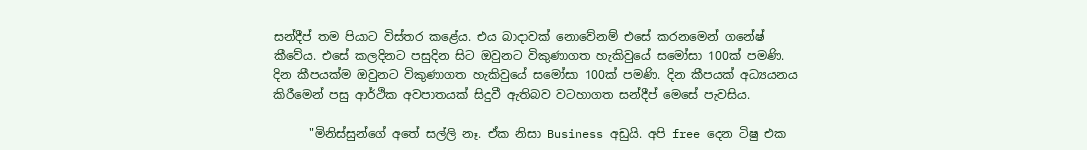සන්දීප් තම පියාට විස්තර කළේය. එය බාදාවක් නොවේනම් එසේ කරනමෙන් ගනේෂ් කීවේය. එසේ කලදිනට පසුදින සිට ඔවුනට විකුණාගත හැකිවුයේ සමෝසා 100ක් පමණි. දින කීපයක්ම ඔවුනට විකුණාගත හැකිවුයේ සමෝසා 100ක් පමණි. දින කීපයක් අධ්‍යයනය කිරීමෙන් පසු ආර්ථික අවපාතයක් සිදුවී ඇතිබව වටහාගත සන්දීප් මෙසේ පැවසිය.

      "මිනිස්සුන්ගේ අතේ සල්ලි නෑ. ඒක නිසා Business අඩුයි. අපි free දෙන ටිෂු එක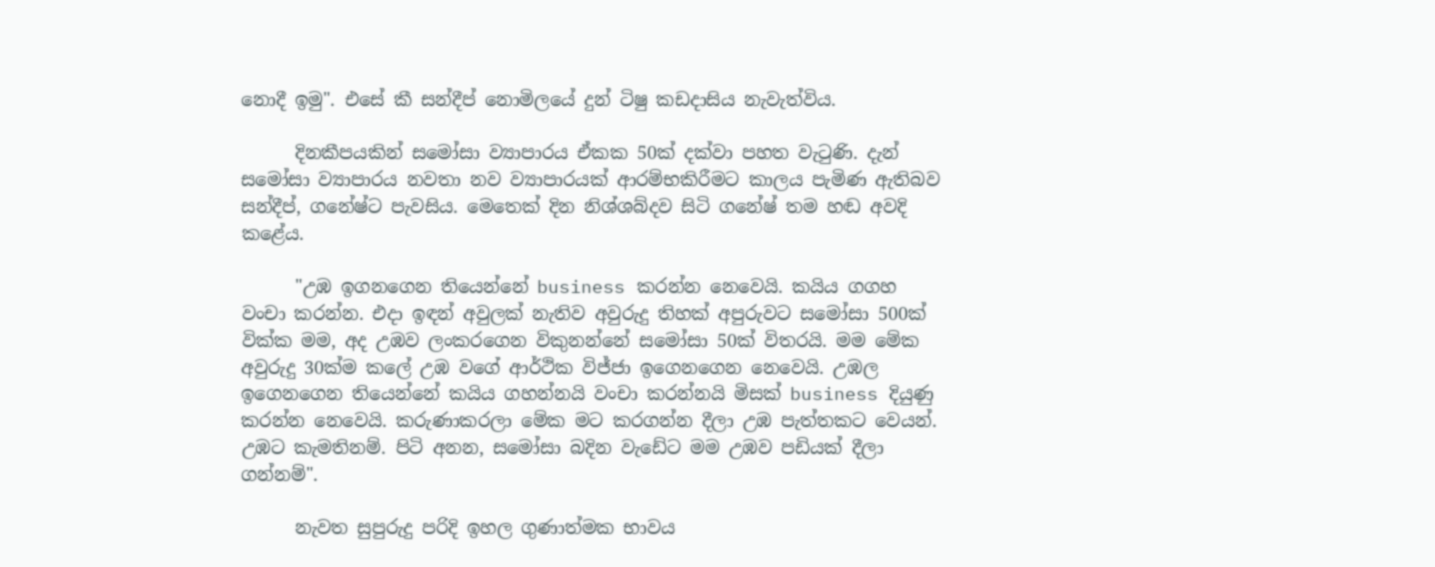නොදී ඉමු". එසේ කී සන්දීප් නොමිලයේ දුන් ටිෂු කඩදාසිය නැවැත්විය.

      දිනකීපයකින් සමෝසා ව්‍යාපාරය ඒකක 50ක් දක්වා පහත වැටුණි. දැන් සමෝසා ව්‍යාපාරය නවතා නව ව්‍යාපාරයක් ආරම්භකිරීමට කාලය පැමිණ ඇතිබව සන්දීප්, ගනේෂ්ට පැවසිය. මෙතෙක් දින නිශ්ශබ්දව සිටි ගනේෂ් තම හඬ අවදි කළේය.

      "උඹ ඉගනගෙන තියෙන්නේ business කරන්න නෙවෙයි. කයිය ගගහ වංචා කරන්න. එදා ඉඳන් අවුලක් නැතිව අවුරුදු තිහක් අපුරුවට සමෝසා 500ක් වික්ක මම, අද උඹව ලංකරගෙන විකුනන්නේ සමෝසා 50ක් විතරයි. මම මේක අවුරුදු 30ක්ම කලේ උඹ වගේ ආර්ථික විජ්ජා ඉගෙනගෙන නෙවෙයි. උඹල ඉගෙනගෙන තියෙන්නේ කයිය ගහන්නයි වංචා කරන්නයි මිසක් business දියුණු කරන්න නෙවෙයි. කරුණාකරලා මේක මට කරගන්න දීලා උඹ පැත්තකට වෙයන්. උඹට කැමතිනම්. පිටි අනන, සමෝසා බදින වැඩේට මම උඹව පඩියක් දීලා ගන්නම්".

      නැවත සුපුරුදු පරිදි ඉහල ගුණාත්මක භාවය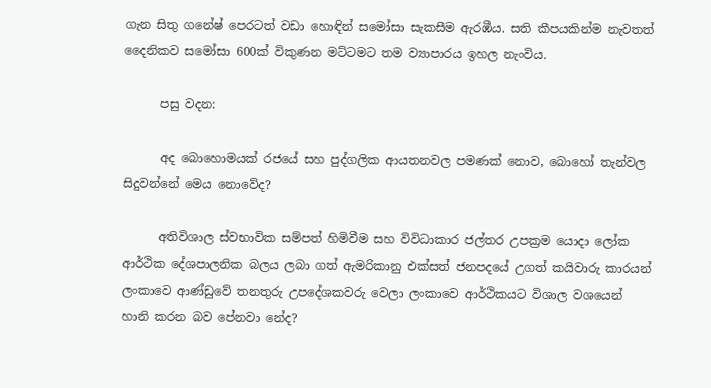ගැන සිතු ගනේෂ් පෙරටත් වඩා හොඳින් සමෝසා සැකසීම ඇරඹීය. සති කීපයකින්ම නැවතත් දෛනිකව සමෝසා 600ක් විකුණන මට්ටමට තම ව්‍යාපාරය ඉහල නැංවිය.

      පසු වදන:

      අද බොහොමයක් රජයේ සහ පුද්ගලික ආයතනවල පමණක් නොව, බොහෝ තැන්වල සිදුවන්නේ මෙය නොවේද?

      අතිවිශාල ස්වභාවික සම්පත් හිමිවීම සහ විවිධාකාර ජල්තර උපක්‍රම යොදා ලෝක ආර්ථික දේශපාලනික බලය ලබා ගත් ඇමරිකානු එක්සත් ජනපදයේ උගත් කයිවාරු කාරයන් ලංකාවෙ ආණ්ඩුවේ තනතුරු උපදේශකවරු වෙලා ලංකාවෙ ආර්ථිකයට විශාල වශයෙන් හානි කරන බව පේනවා නේද?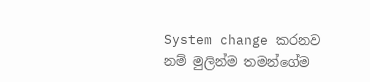System change කරනව නම් මුලින්ම තමන්ගේම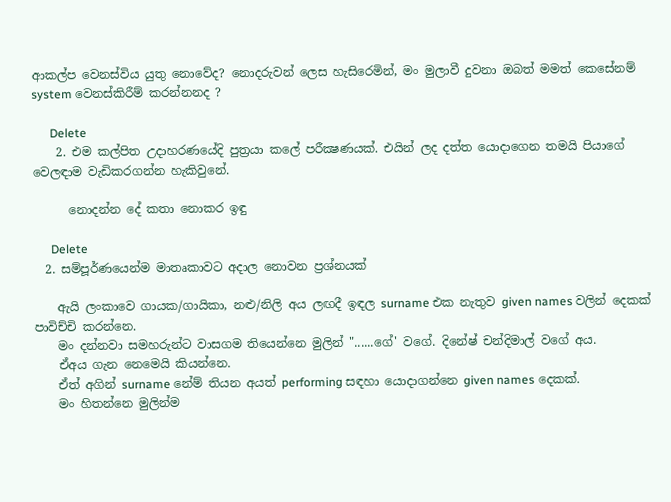ආකල්ප වෙනස්විය යුතු නොවේද? නොදරුවන් ලෙස හැසිරෙමින්, මං මුලාවී දුවනා ඔබත් මමත් කෙසේනම් system වෙනස්කිරීම් කරන්නනද ?

      Delete
    2. එම කල්පිත උදාහරණයේදි පුත්‍රයා කලේ පරීක්‍ෂණයක්. එයින් ලද දත්ත යොදාගෙන තමයි පියාගේ වෙලඳාම වැඩිකරගන්න හැකිවුනේ.

      නොදන්න දේ කතා නොකර ඉඳු

      Delete
  2. සම්පූර්ණයෙන්ම මාතෘකාවට අදාල නොවන ප්‍රශ්නයක්

    ඇයි ලංකාවෙ ගායක/ගායිකා, නළු/නිලි අය ලඟදී ඉඳල surname එක නැතුව given names වලින් දෙකක් පාවිච්චි කරන්නෙ.
    මං දන්නවා සමහරුන්ට වාසගම තියෙන්නෙ මුලින් "......ගේ' වගේ. දිනේෂ් චන්දිමාල් වගේ අය.
    ඒඅය ගැන නෙමෙයි කියන්නෙ.
    ඒත් අගින් surname නේම් තියන අයත් performing සඳහා යොදාගන්නෙ given names දෙකක්.
    මං හිතන්නෙ මුලින්ම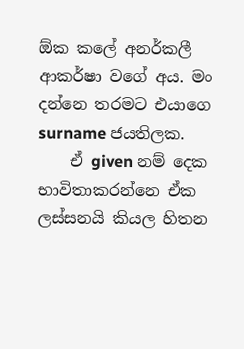ඕක කලේ අනර්කලී ආකර්ෂා වගේ අය. මං දන්නෙ තරමට එයාගෙ surname ජයතිලක.
    ඒ given නම් දෙක භාවිතාකරන්නෙ ඒක ලස්සනයි කියල හිතන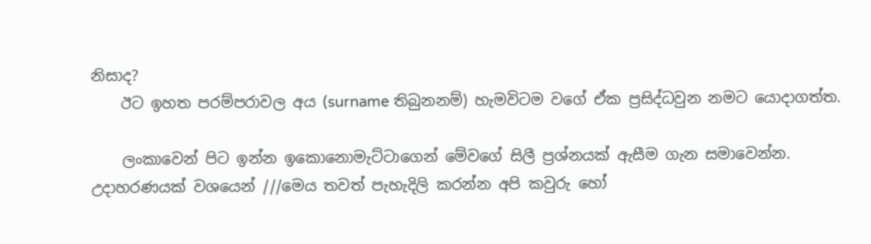නිසාද?
    ඊට ඉහත පරම්පරාවල අය (surname තිබුනනම්) හැමවිටම වගේ ඒක ප්‍රසිද්ධවුන නමට යොදාගත්ත.

    ලංකාවෙන් පිට ඉන්න ඉකොනොමැට්ටාගෙන් මේවගේ සිලී ප්‍රශ්නයක් ඇසීම ගැන සමාවෙන්න. උදාහරණයක් වශයෙන් ///මෙය තවත් පැහැදිලි කරන්න අපි කවුරු හෝ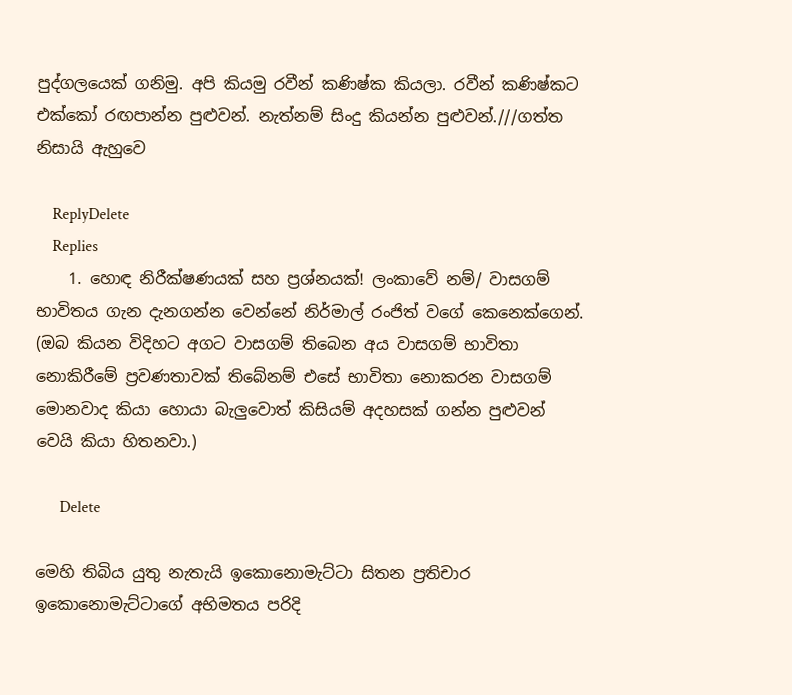පුද්ගලයෙක් ගනිමු. අපි කියමු රවීන් කණිෂ්ක කියලා. රවීන් කණිෂ්කට එක්කෝ රඟපාන්න පුළුවන්. නැත්නම් සිංදු කියන්න පුළුවන්.///ගත්ත නිසායි ඇහුවෙ

    ReplyDelete
    Replies
    1. හොඳ නිරීක්ෂණයක් සහ ප්‍රශ්නයක්! ලංකාවේ නම්/ වාසගම් භාවිතය ගැන දැනගන්න වෙන්නේ නිර්මාල් රංජිත් වගේ කෙනෙක්ගෙන්. (ඔබ කියන විදිහට අගට වාසගම් තිබෙන අය වාසගම් භාවිතා නොකිරීමේ ප්‍රවණතාවක් තිබේනම් එසේ භාවිතා නොකරන වාසගම් මොනවාද කියා හොයා බැලුවොත් කිසියම් අදහසක් ගන්න පුළුවන් වෙයි කියා හිතනවා.)

      Delete

මෙහි තිබිය යුතු නැතැයි ඉකොනොමැට්ටා සිතන ප්‍රතිචාර ඉකොනොමැට්ටාගේ අභිමතය පරිදි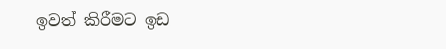ඉවත් කිරීමට ඉඩ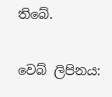තිබේ.

වෙබ් ලිපිනය: